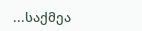...საქმეა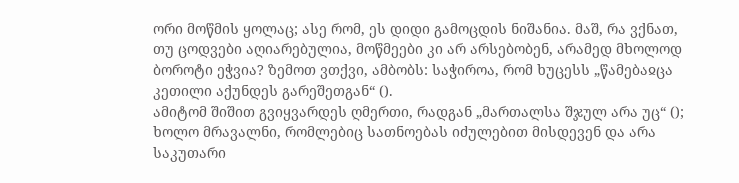ორი მოწმის ყოლაც; ასე რომ, ეს დიდი გამოცდის ნიშანია. მაშ, რა ვქნათ, თუ ცოდვები აღიარებულია, მოწმეები კი არ არსებობენ, არამედ მხოლოდ ბოროტი ეჭვია? ზემოთ ვთქვი, ამბობს: საჭიროა, რომ ხუცესს „წამებაჲცა კეთილი აქუნდეს გარეშეთგან“ ().
ამიტომ შიშით გვიყვარდეს ღმერთი, რადგან „მართალსა შჯულ არა უც“ (); ხოლო მრავალნი, რომლებიც სათნოებას იძულებით მისდევენ და არა საკუთარი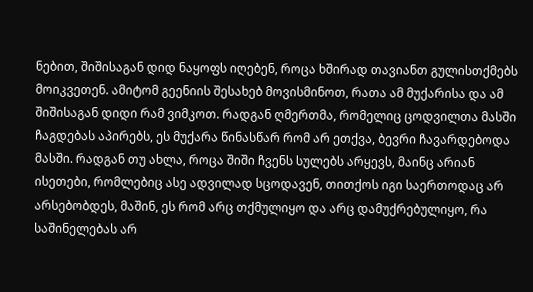ნებით, შიშისაგან დიდ ნაყოფს იღებენ, როცა ხშირად თავიანთ გულისთქმებს მოიკვეთენ. ამიტომ გეენიის შესახებ მოვისმინოთ, რათა ამ მუქარისა და ამ შიშისაგან დიდი რამ ვიმკოთ. რადგან ღმერთმა, რომელიც ცოდვილთა მასში ჩაგდებას აპირებს, ეს მუქარა წინასწარ რომ არ ეთქვა, ბევრი ჩავარდებოდა მასში. რადგან თუ ახლა, როცა შიში ჩვენს სულებს არყევს, მაინც არიან ისეთები, რომლებიც ასე ადვილად სცოდავენ, თითქოს იგი საერთოდაც არ არსებობდეს, მაშინ, ეს რომ არც თქმულიყო და არც დამუქრებულიყო, რა საშინელებას არ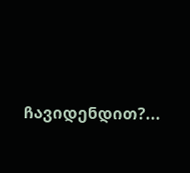ჩავიდენდით?...